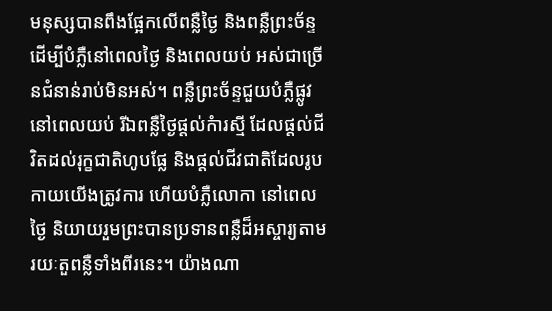មនុស្សបានពឹងផ្អែកលើពន្លឺថ្ងៃ និងពន្លឺព្រះច័ន្ទ ដើម្បីបំភ្លឺនៅពេលថ្ងៃ និងពេលយប់ អស់ជាច្រើនជំនាន់រាប់មិនអស់។ ពន្លឺព្រះច័ន្ទជួយបំភ្លឺផ្លូវនៅពេលយប់ រីឯពន្លឺថ្ងៃផ្តល់កំារស្មី ដែលផ្តល់ជីវិតដល់រុក្ខជាតិហូបផ្លែ និងផ្តល់ជីវជាតិដែលរូបកាយយើងត្រូវការ ហើយបំភ្លឺលោកា នៅពេលថ្ងៃ និយាយរួមព្រះបានប្រទានពន្លឺដ៏អស្ចារ្យតាមរយៈតួពន្លឺទាំងពីរនេះ។ យ៉ាងណា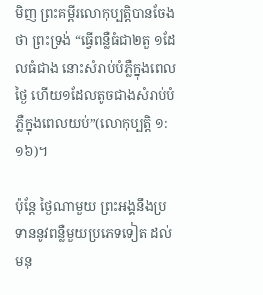មិញ ព្រះគម្ពីរលោកុប្បត្តិបានចែងថា ព្រះទ្រង់ “ធ្វើពន្លឺធំជា២តួ ១ដែលធំជាង នោះសំរាប់បំភ្លឺក្នុងពេលថ្ងៃ ហើយ១ដែលតូចជាងសំរាប់បំភ្លឺក្នុងពេលយប់”(លោកុប្បត្តិ ១:១៦)។

ប៉ុន្តែ ថ្ងៃណាមួយ ព្រះអង្គនឹងប្រទាននូវពន្លឺមួយប្រភេទទៀត ដល់មនុ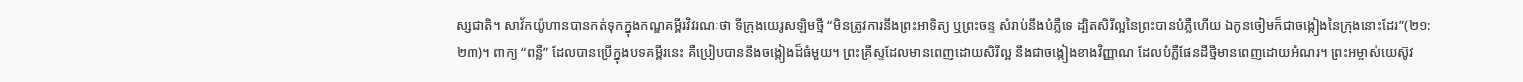ស្សជាតិ។ សាវ័កយ៉ូហានបានកត់ទុកក្នុងកណ្ឌគម្ពីរវិវរណៈថា ទីក្រុងយេរូសឡិមថ្មី “មិនត្រូវការនឹងព្រះអាទិត្យ ឬព្រះចន្ទ សំរាប់នឹងបំភ្លឺទេ ដ្បិតសិរីល្អនៃព្រះបានបំភ្លឺហើយ ឯកូនចៀមក៏ជាចង្កៀងនៃក្រុងនោះដែរ”(២១:២៣)។ ពាក្យ “ពន្លឺ” ដែលបានប្រើក្នុងបទគម្ពីរនេះ គឺប្រៀបបាននឹងចង្កៀងដ៏ធំមួយ។ ព្រះគ្រីស្ទដែលមានពេញដោយសិរីល្អ នឹងជាចង្កៀងខាងវិញ្ញាណ ដែលបំភ្លឺផែនដីថ្មីមានពេញដោយអំណរ។ ព្រះអម្ចាស់យេស៊ូវ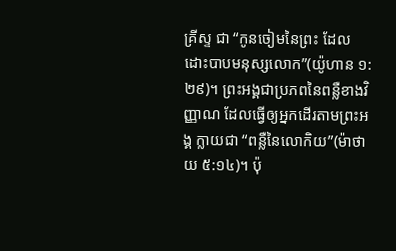គ្រីស្ទ ជា “កូនចៀមនៃព្រះ ដែលដោះបាបមនុស្សលោក”(យ៉ូហាន ១:២៩)។ ព្រះអង្គជាប្រភពនៃពន្លឺខាងវិញ្ញាណ ដែលធ្វើឲ្យអ្នកដើរតាមព្រះអង្គ ក្លាយជា “ពន្លឺនៃលោកិយ”(ម៉ាថាយ ៥:១៤)។ ប៉ុ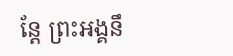ន្តែ ព្រះអង្គនឹ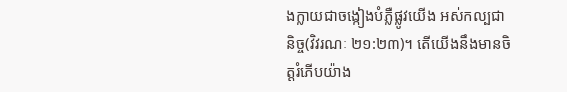ងក្លាយជាចង្កៀងបំភ្លឺផ្លូវយើង អស់កល្បជានិច្ច(វិវរណៈ ២១:២៣)។ តើយើងនឹងមានចិត្តរំភើបយ៉ាង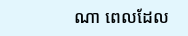ណា ពេលដែល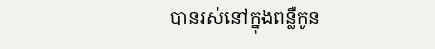បានរស់នៅក្នុងពន្លឺកូន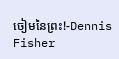ចៀមនៃព្រះ!-Dennis Fisher